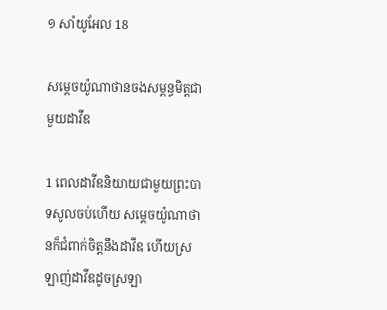១ សាំយូ‌អែល 18

សម្ដេចយ៉ូណា‌ថានចងសម្ពន្ធ‌មិត្តជាមួយដាវីឌ

1 ពេលដាវីឌនិយាយជាមួយព្រះ‌បាទសូលចប់ហើយ សម្ដេចយ៉ូណា‌ថានក៏ជំពាក់ចិត្តនឹងដាវីឌ ហើយស្រឡាញ់ដាវីឌដូចស្រឡា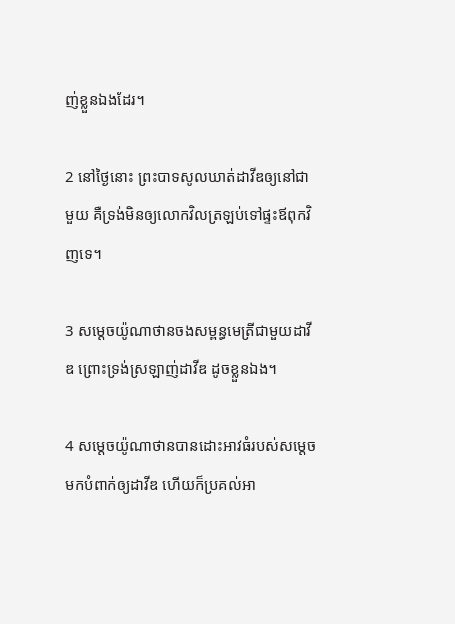ញ់ខ្លួនឯងដែរ។

2 នៅថ្ងៃនោះ ព្រះ‌បាទសូលឃាត់ដាវីឌឲ្យនៅជាមួយ គឺទ្រង់មិនឲ្យលោកវិលត្រឡប់ទៅផ្ទះឪពុកវិញទេ។

3 សម្ដេចយ៉ូណា‌ថានចងសម្ពន្ធ‌មេត្រីជាមួយដាវីឌ ព្រោះទ្រង់ស្រឡាញ់ដាវីឌ ដូចខ្លួនឯង។

4 សម្ដេចយ៉ូណា‌ថានបានដោះអាវធំរបស់សម្ដេចមកបំពាក់ឲ្យដាវីឌ ហើយក៏ប្រគល់អា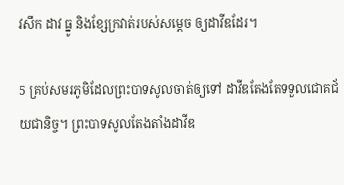វសឹក ដាវ ធ្នូ និងខ្សែក្រវាត់របស់សម្ដេច ឲ្យដាវីឌដែរ។

5 គ្រប់សមរ‌ភូមិដែលព្រះ‌បាទសូលចាត់ឲ្យទៅ ដាវីឌតែងតែទទួលជោគជ័យជា‌និច្ច។ ព្រះ‌បាទសូលតែង‌តាំងដាវីឌ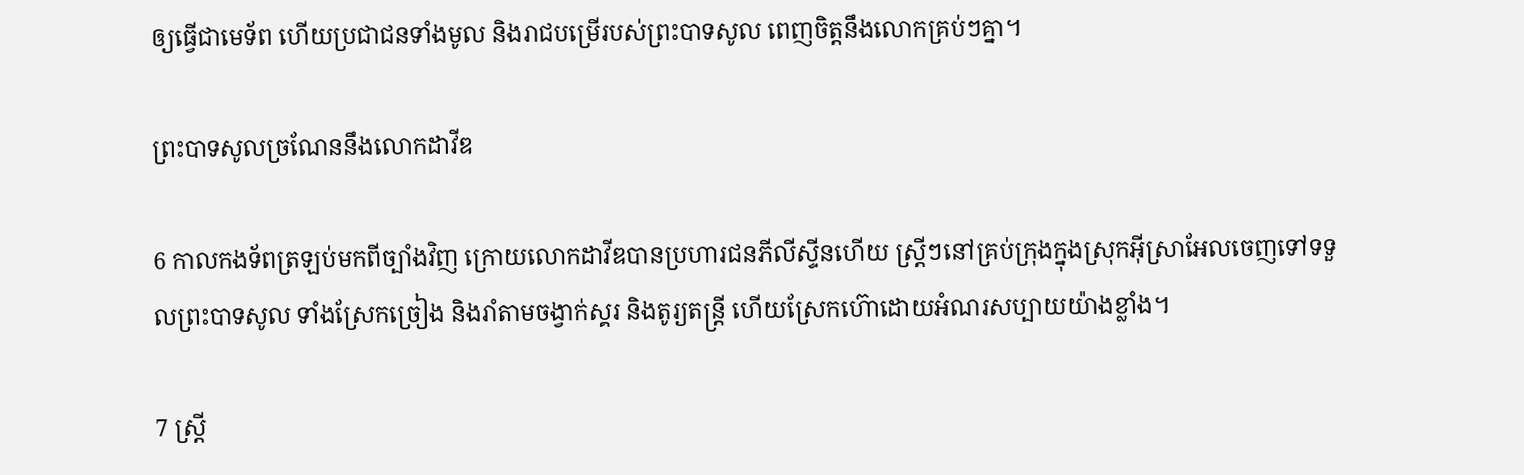ឲ្យធ្វើជាមេ‌ទ័ព ហើយប្រជា‌ជនទាំងមូល និងរាជបម្រើរបស់ព្រះ‌បាទសូល ពេញចិត្តនឹងលោកគ្រប់ៗគ្នា។

ព្រះ‌បាទសូលច្រណែននឹងលោកដាវីឌ

6 កាលកង‌ទ័ពត្រឡប់មកពីច្បាំងវិញ ក្រោយលោកដាវីឌបានប្រហារជនភីលីស្ទីនហើយ ស្ត្រីៗនៅគ្រប់ក្រុងក្នុងស្រុកអ៊ីស្រា‌អែលចេញទៅទទួលព្រះ‌បាទសូល ទាំងស្រែកច្រៀង និងរាំតាមចង្វាក់ស្គរ និងតូរ្យ‌តន្ត្រី ហើយស្រែកហ៊ោដោយអំណរសប្បាយយ៉ាងខ្លាំង។

7 ស្ត្រី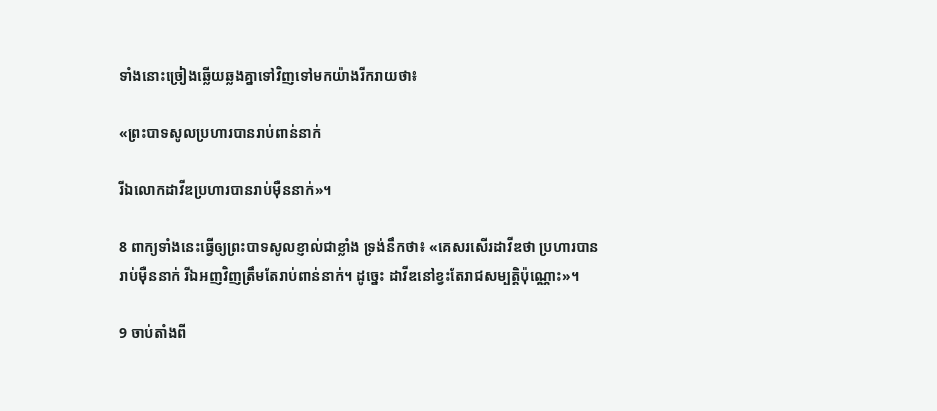ទាំងនោះច្រៀងឆ្លើយឆ្លងគ្នាទៅវិញទៅមកយ៉ាងរីក‌រាយថា៖

«ព្រះ‌បាទសូលប្រហារបានរាប់ពាន់នាក់

រីឯលោកដាវីឌប្រហារបានរាប់ម៉ឺននាក់»។

8 ពាក្យទាំងនេះធ្វើឲ្យព្រះ‌បាទសូលខ្ញាល់ជាខ្លាំង ទ្រង់នឹកថា៖ «គេសរសើរដាវីឌថា ប្រហារបានរាប់ម៉ឺននាក់ រីឯអញវិញត្រឹមតែរាប់ពាន់នាក់។ ដូច្នេះ ដាវីឌនៅខ្វះតែរាជសម្បត្តិប៉ុណ្ណោះ»។

9 ចាប់តាំងពី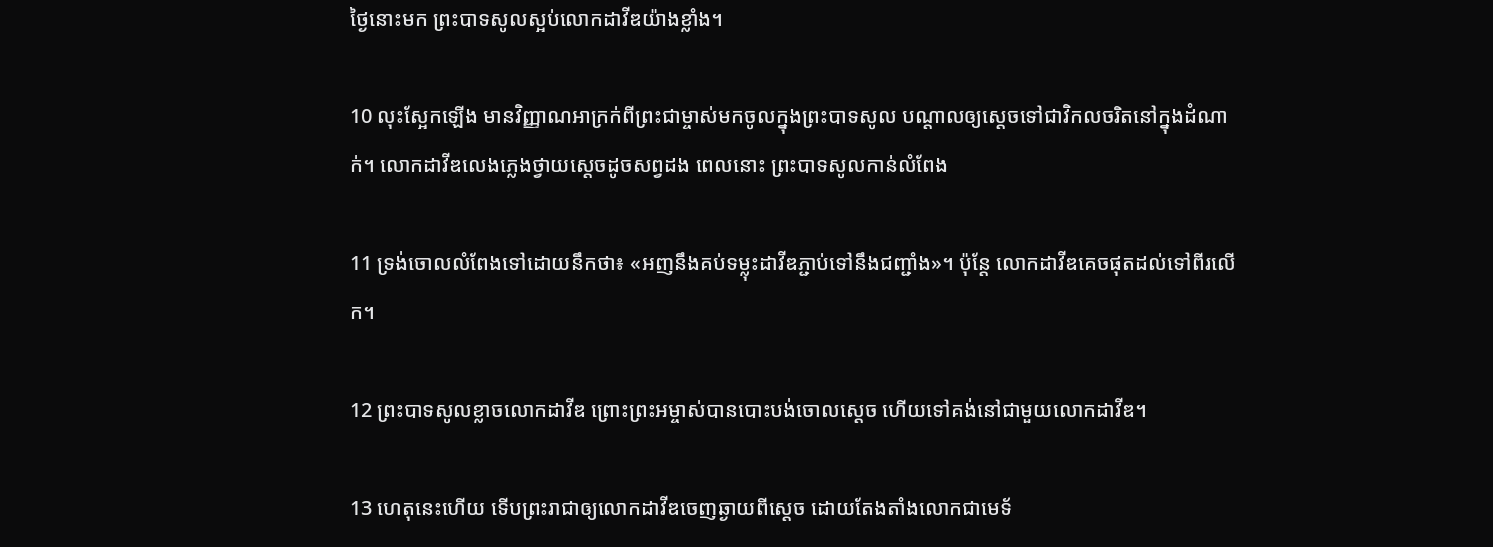ថ្ងៃនោះមក ព្រះ‌បាទសូលស្អប់លោកដាវីឌយ៉ាងខ្លាំង។

10 លុះស្អែកឡើង មានវិញ្ញាណអាក្រក់ពីព្រះ‌ជាម្ចាស់មកចូលក្នុងព្រះ‌បាទសូល បណ្ដាលឲ្យស្ដេចទៅជាវិកល‌ចរិតនៅក្នុងដំណាក់។ លោកដាវីឌលេងភ្លេងថ្វាយស្ដេចដូចសព្វដង ពេលនោះ ព្រះ‌បាទសូលកាន់លំពែង

11 ទ្រង់ចោលលំពែងទៅដោយនឹកថា៖ «អញនឹងគប់ទម្លុះដាវីឌភ្ជាប់ទៅនឹងជញ្ជាំង»។ ប៉ុន្តែ លោកដាវីឌគេចផុតដល់ទៅពីរលើក។

12 ព្រះ‌បាទសូលខ្លាចលោកដាវីឌ ព្រោះព្រះ‌អម្ចាស់បានបោះបង់ចោលស្ដេច ហើយទៅគង់នៅជាមួយលោកដាវីឌ។

13 ហេតុនេះហើយ ទើបព្រះ‌រាជាឲ្យលោកដាវីឌចេញឆ្ងាយពីស្ដេច ដោយតែង‌តាំងលោកជាមេ‌ទ័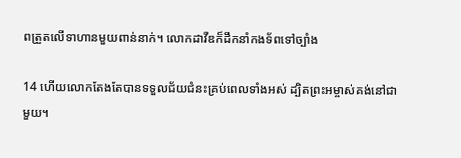ពត្រួតលើទាហានមួយពាន់នាក់។ លោកដាវីឌក៏ដឹកនាំកង‌ទ័ពទៅច្បាំង

14 ហើយលោកតែងតែបានទទួលជ័យ‌ជំនះគ្រប់ពេលទាំងអស់ ដ្បិតព្រះ‌អម្ចាស់គង់នៅជាមួយ។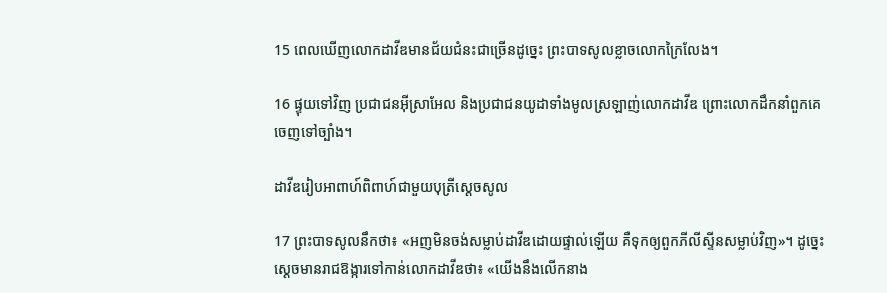15 ពេលឃើញលោកដាវីឌមានជ័យ‌ជំនះជាច្រើនដូច្នេះ ព្រះ‌បាទសូលខ្លាចលោកក្រៃ‌លែង។

16 ផ្ទុយទៅវិញ ប្រជា‌ជនអ៊ីស្រា‌អែល និងប្រជា‌ជនយូដាទាំងមូលស្រឡាញ់លោកដាវីឌ ព្រោះលោកដឹកនាំពួកគេចេញទៅច្បាំង។

ដាវីឌរៀបអាពាហ៍‌ពិពាហ៍ជាមួយបុត្រីស្ដេចសូល

17 ព្រះ‌បាទសូលនឹកថា៖ «អញមិនចង់សម្លាប់ដាវីឌដោយផ្ទាល់ឡើយ គឺទុកឲ្យពួកភីលីស្ទីនសម្លាប់វិញ»។ ដូច្នេះ ស្ដេចមានរាជ‌ឱង្ការទៅកាន់លោកដាវីឌថា៖ «យើងនឹងលើកនាង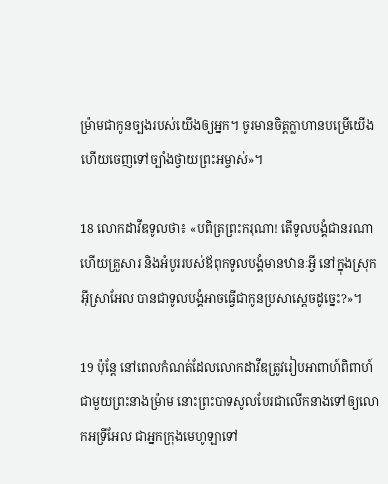ម៉្រាមជាកូនច្បងរបស់យើងឲ្យអ្នក។ ចូរមានចិត្តក្លាហានបម្រើយើង ហើយចេញទៅច្បាំងថ្វាយព្រះ‌អម្ចាស់»។

18 លោកដាវីឌទូលថា៖ «បពិត្រព្រះ‌ករុណា! តើទូលបង្គំជានរណា ហើយគ្រួសារ និងអំបូររបស់ឪពុកទូលបង្គំមានឋានៈអ្វី នៅក្នុងស្រុកអ៊ីស្រា‌អែល បានជាទូលបង្គំអាចធ្វើជាកូនប្រសាស្ដេចដូច្នេះ?»។

19 ប៉ុន្តែ នៅពេលកំណត់ដែលលោកដាវីឌត្រូវរៀបអាពាហ៍‌ពិពាហ៍ជាមួយព្រះ‌នាងម៉្រាម នោះព្រះ‌បាទសូលបែរជាលើកនាងទៅឲ្យលោកអទ្រី‌អែល ជាអ្នកក្រុងមេហូឡាទៅ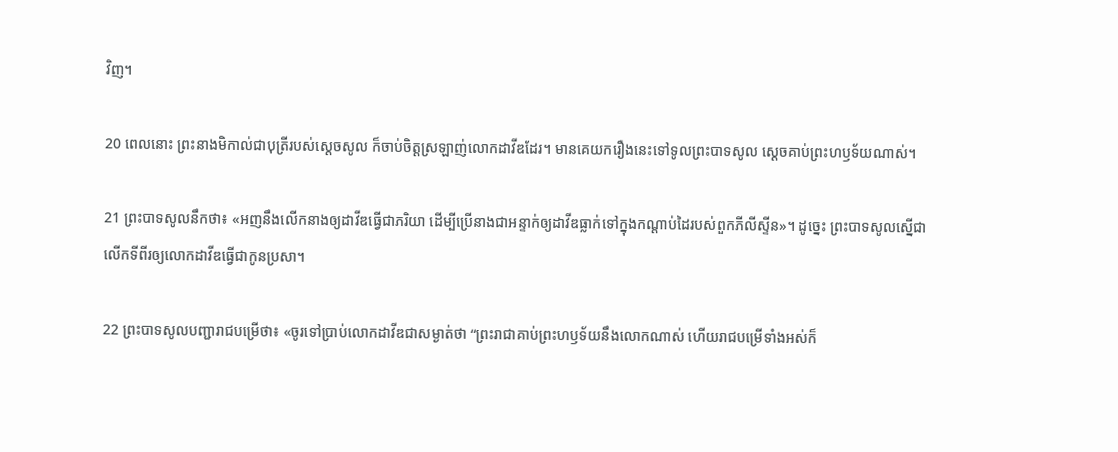វិញ។

20 ពេលនោះ ព្រះ‌នាងមិកាល់ជាបុត្រីរបស់ស្ដេចសូល ក៏ចាប់ចិត្តស្រឡាញ់លោកដាវីឌដែរ។ មានគេយករឿងនេះទៅទូលព្រះ‌បាទសូល ស្ដេចគាប់ព្រះ‌ហឫទ័យណាស់។

21 ព្រះ‌បាទសូលនឹកថា៖ «អញនឹងលើកនាងឲ្យដាវីឌធ្វើជាភរិយា ដើម្បីប្រើនាងជាអន្ទាក់ឲ្យដាវីឌធ្លាក់ទៅក្នុងកណ្ដាប់ដៃរបស់ពួកភីលីស្ទីន»។ ដូច្នេះ ព្រះ‌បាទសូលស្នើជាលើកទីពីរឲ្យលោកដាវីឌធ្វើជាកូនប្រសា។

22 ព្រះ‌បាទសូលបញ្ជារាជបម្រើថា៖ «ចូរទៅប្រាប់លោកដាវីឌជាសម្ងាត់ថា “ព្រះ‌រាជាគាប់ព្រះ‌ហឫទ័យនឹងលោកណាស់ ហើយរាជបម្រើទាំងអស់ក៏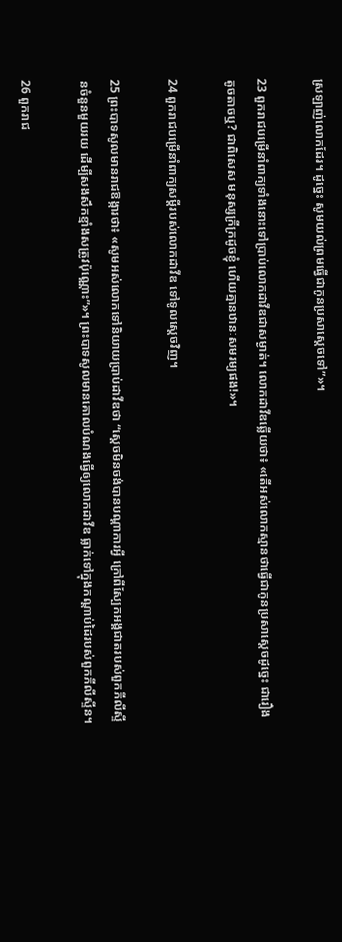ស្រឡាញ់លោកដែរ។ ដូច្នេះ សូមយល់ព្រមធ្វើជាកូនប្រសាស្ដេចទៅ”»។

23 ពួករាជបម្រើនាំពាក្យទាំងនោះទៅប្រាប់លោកដាវីឌជាសម្ងាត់។ លោកដាវីឌឆ្លើយថា៖ «តើអស់លោកស្មានថាធ្វើជាកូនប្រសាស្ដេចដូច្នេះ ជារឿងតូច‌តាចឬ? ជាពិសេស មនុស្សក្រីក្រដូចខ្ញុំ ហើយគ្មានឋានៈសម‌រម្យផង!»។

24 ពួករាជបម្រើនាំពាក្យសម្ដីរបស់លោកដាវីឌ ទៅទូលស្ដេចវិញ។

25 ព្រះ‌បាទសូលមានរាជ‌ឱង្ការថា៖ «សូមអស់លោកទៅនិយាយប្រាប់ដាវីឌថា “ស្ដេចមិនចង់បានបណ្ដា‌ការអ្វី ក្រៅពីស្បែកអង្គ‌ជាតរបស់ពួកភីលីស្ទីនចំនួនមួយរយ ដើម្បីសង‌សឹកខ្មាំងសត្រូវប៉ុណ្ណោះ”»។ ព្រះ‌បាទសូលមានគោលបំណងធ្វើឲ្យលោកដាវីឌ ធ្លាក់ទៅក្នុងកណ្ដាប់ដៃរបស់ពួកភីលីស្ទីន។

26 ពួករាជ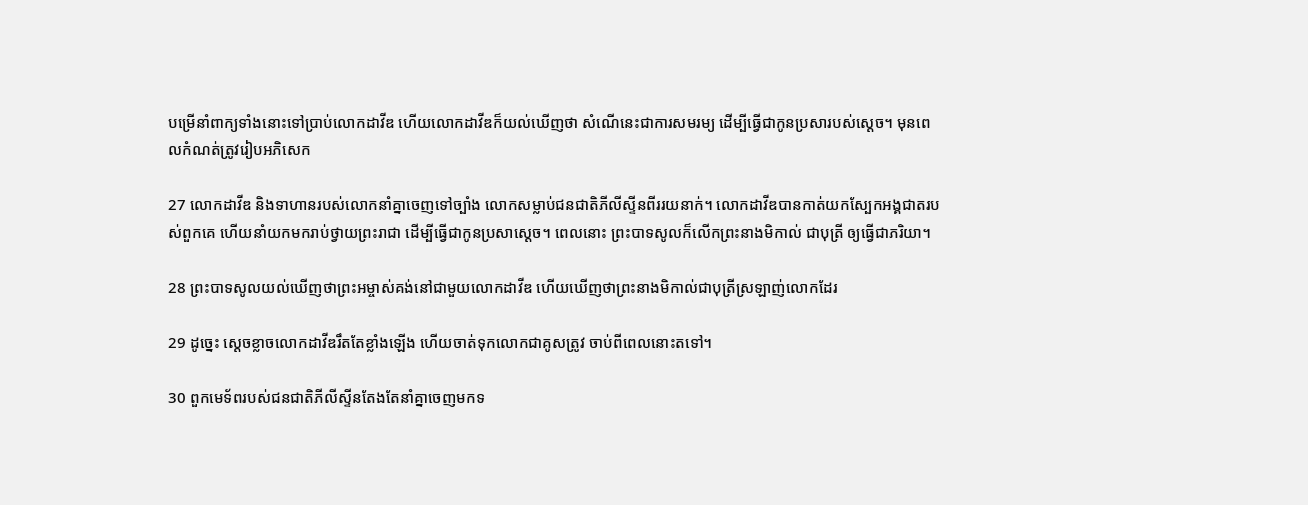បម្រើនាំពាក្យទាំងនោះទៅប្រាប់លោកដាវីឌ ហើយលោកដាវីឌក៏យល់ឃើញថា សំណើនេះជាការសម‌រម្យ ដើម្បីធ្វើជាកូនប្រសារបស់ស្ដេច។ មុនពេលកំណត់ត្រូវរៀបអភិ‌សេក

27 លោកដាវីឌ និងទាហានរបស់លោកនាំគ្នាចេញទៅច្បាំង លោកសម្លាប់ជន‌ជាតិភីលីស្ទីនពីររយនាក់។ លោកដាវីឌបានកាត់យកស្បែកអង្គ‌ជាតរបស់ពួកគេ ហើយនាំយកមករាប់ថ្វាយព្រះ‌រាជា ដើម្បីធ្វើជាកូនប្រសាស្ដេច។ ពេលនោះ ព្រះ‌បាទសូលក៏លើកព្រះ‌នាងមិកាល់ ជាបុត្រី ឲ្យធ្វើជាភរិយា។

28 ព្រះ‌បាទសូលយល់ឃើញថាព្រះ‌អម្ចាស់គង់នៅជាមួយលោកដាវីឌ ហើយឃើញថាព្រះ‌នាងមិកាល់ជាបុត្រីស្រឡាញ់លោកដែរ

29 ដូច្នេះ ស្ដេចខ្លាចលោកដាវីឌរឹតតែខ្លាំងឡើង ហើយចាត់ទុកលោកជាគូសត្រូវ ចាប់ពីពេលនោះតទៅ។

30 ពួកមេ‌ទ័ពរបស់ជន‌ជាតិភីលីស្ទីនតែងតែនាំគ្នាចេញមកទ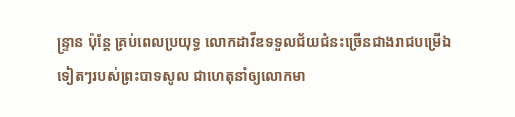ន្ទ្រាន ប៉ុន្តែ គ្រប់ពេលប្រយុទ្ធ លោកដាវីឌទទួលជ័យ‌ជំនះច្រើនជាងរាជបម្រើឯទៀតៗរបស់ព្រះ‌បាទសូល ជាហេតុនាំឲ្យលោកមា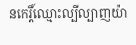នកេរ្តិ៍‌ឈ្មោះល្បី‌ល្បាញយ៉ា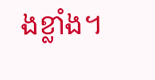ងខ្លាំង។